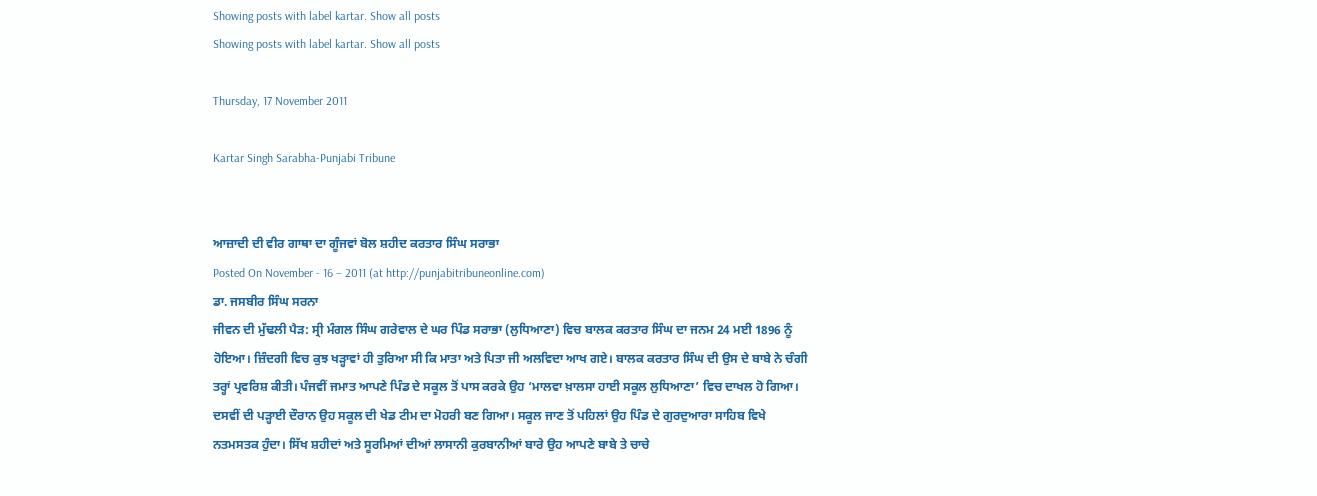Showing posts with label kartar. Show all posts
Showing posts with label kartar. Show all posts

Thursday, 17 November 2011

Kartar Singh Sarabha-Punjabi Tribune


ਆਜ਼ਾਦੀ ਦੀ ਵੀਰ ਗਾਥਾ ਦਾ ਗੂੰਜਵਾਂ ਬੋਲ ਸ਼ਹੀਦ ਕਰਤਾਰ ਸਿੰਘ ਸਰਾਭਾ
Posted On November - 16 – 2011 (at http://punjabitribuneonline.com)
ਡਾ. ਜਸਬੀਰ ਸਿੰਘ ਸਰਨਾ
ਜੀਵਨ ਦੀ ਮੁੱਢਲੀ ਪੈੜ: ਸ੍ਰੀ ਮੰਗਲ ਸਿੰਘ ਗਰੇਵਾਲ ਦੇ ਘਰ ਪਿੰਡ ਸਰਾਭਾ (ਲੁਧਿਆਣਾ) ਵਿਚ ਬਾਲਕ ਕਰਤਾਰ ਸਿੰਘ ਦਾ ਜਨਮ 24 ਮਈ 1896 ਨੂੰ ਹੋਇਆ। ਜ਼ਿੰਦਗੀ ਵਿਚ ਕੁਝ ਖੜ੍ਹਾਵਾਂ ਹੀ ਤੁਰਿਆ ਸੀ ਕਿ ਮਾਤਾ ਅਤੇ ਪਿਤਾ ਜੀ ਅਲਵਿਦਾ ਆਖ ਗਏ। ਬਾਲਕ ਕਰਤਾਰ ਸਿੰਘ ਦੀ ਉਸ ਦੇ ਬਾਬੇ ਨੇ ਚੰਗੀ ਤਰ੍ਹਾਂ ਪ੍ਰਵਰਿਸ਼ ਕੀਤੀ। ਪੰਜਵੀਂ ਜਮਾਤ ਆਪਣੇ ਪਿੰਡ ਦੇ ਸਕੂਲ ਤੋਂ ਪਾਸ ਕਰਕੇ ਉਹ ‘ਮਾਲਵਾ ਖ਼ਾਲਸਾ ਹਾਈ ਸਕੂਲ ਲੁਧਿਆਣਾ’ ਵਿਚ ਦਾਖਲ ਹੋ ਗਿਆ। ਦਸਵੀਂ ਦੀ ਪੜ੍ਹਾਈ ਦੌਰਾਨ ਉਹ ਸਕੂਲ ਦੀ ਖੇਡ ਟੀਮ ਦਾ ਮੋਹਰੀ ਬਣ ਗਿਆ। ਸਕੂਲ ਜਾਣ ਤੋਂ ਪਹਿਲਾਂ ਉਹ ਪਿੰਡ ਦੇ ਗੁਰਦੁਆਰਾ ਸਾਹਿਬ ਵਿਖੇ ਨਤਮਸਤਕ ਹੁੰਦਾ। ਸਿੱਖ ਸ਼ਹੀਦਾਂ ਅਤੇ ਸੂਰਮਿਆਂ ਦੀਆਂ ਲਾਸਾਨੀ ਕੁਰਬਾਨੀਆਂ ਬਾਰੇ ਉਹ ਆਪਣੇ ਬਾਬੇ ਤੇ ਚਾਚੇ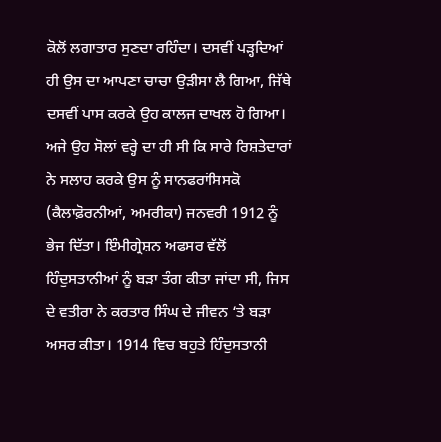ਕੋਲੋਂ ਲਗਾਤਾਰ ਸੁਣਦਾ ਰਹਿੰਦਾ। ਦਸਵੀਂ ਪੜ੍ਹਦਿਆਂ ਹੀ ਉਸ ਦਾ ਆਪਣਾ ਚਾਚਾ ਉੜੀਸਾ ਲੈ ਗਿਆ, ਜਿੱਥੇ ਦਸਵੀਂ ਪਾਸ ਕਰਕੇ ਉਹ ਕਾਲਜ ਦਾਖਲ ਹੋ ਗਿਆ। ਅਜੇ ਉਹ ਸੋਲਾਂ ਵਰ੍ਹੇ ਦਾ ਹੀ ਸੀ ਕਿ ਸਾਰੇ ਰਿਸ਼ਤੇਦਾਰਾਂ ਨੇ ਸਲਾਹ ਕਰਕੇ ਉਸ ਨੂੰ ਸਾਨਫਰਾਂਸਿਸਕੋ (ਕੈਲਾਫ਼ੋਰਨੀਆਂ, ਅਮਰੀਕਾ) ਜਨਵਰੀ 1912 ਨੂੰ ਭੇਜ ਦਿੱਤਾ। ਇੰਮੀਗ੍ਰੇਸ਼ਨ ਅਫਸਰ ਵੱਲੋਂ ਹਿੰਦੁਸਤਾਨੀਆਂ ਨੂੰ ਬੜਾ ਤੰਗ ਕੀਤਾ ਜਾਂਦਾ ਸੀ, ਜਿਸ ਦੇ ਵਤੀਰਾ ਨੇ ਕਰਤਾਰ ਸਿੰਘ ਦੇ ਜੀਵਨ ‘ਤੇ ਬੜਾ ਅਸਰ ਕੀਤਾ। 1914 ਵਿਚ ਬਹੁਤੇ ਹਿੰਦੁਸਤਾਨੀ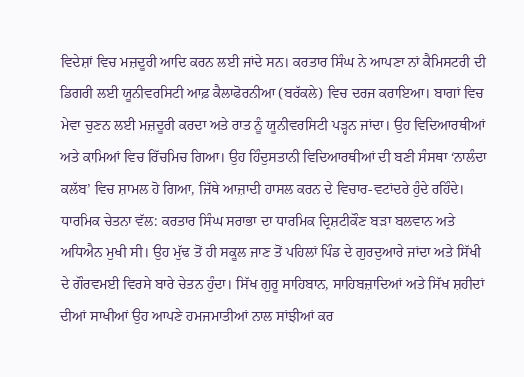ਵਿਦੇਸ਼ਾਂ ਵਿਚ ਮਜ਼ਦੂਰੀ ਆਦਿ ਕਰਨ ਲਈ ਜਾਂਦੇ ਸਨ। ਕਰਤਾਰ ਸਿੰਘ ਨੇ ਆਪਣਾ ਨਾਂ ਕੈਮਿਸਟਰੀ ਦੀ ਡਿਗਰੀ ਲਈ ਯੂਨੀਵਰਸਿਟੀ ਆਫ਼ ਕੈਲਾਫੋਰਨੀਆ (ਬਰੱਕਲੇ) ਵਿਚ ਦਰਜ ਕਰਾਇਆ। ਬਾਗਾਂ ਵਿਚ ਮੇਵਾ ਚੁਣਨ ਲਈ ਮਜ਼ਦੂਰੀ ਕਰਦਾ ਅਤੇ ਰਾਤ ਨੂੰ ਯੂਨੀਵਰਸਿਟੀ ਪੜ੍ਹਨ ਜਾਂਦਾ। ਉਹ ਵਿਦਿਆਰਥੀਆਂ ਅਤੇ ਕਾਮਿਆਂ ਵਿਚ ਰਿੱਚਮਿਚ ਗਿਆ। ਉਹ ਹਿੰਦੁਸਤਾਨੀ ਵਿਦਿਆਰਥੀਆਂ ਦੀ ਬਣੀ ਸੰਸਥਾ ‘ਨਾਲੰਦਾ ਕਲੱਬ’ ਵਿਚ ਸ਼ਾਮਲ ਹੋ ਗਿਆ, ਜਿੱਥੇ ਆਜ਼ਾਦੀ ਹਾਸਲ ਕਰਨ ਦੇ ਵਿਚਾਰ-ਵਟਾਂਦਰੇ ਹੁੰਦੇ ਰਹਿੰਦੇ।
ਧਾਰਮਿਕ ਚੇਤਨਾ ਵੱਲ: ਕਰਤਾਰ ਸਿੰਘ ਸਰਾਭਾ ਦਾ ਧਾਰਮਿਕ ਦ੍ਰਿਸ਼ਟੀਕੌਣ ਬੜਾ ਬਲਵਾਨ ਅਤੇ ਅਧਿਐਨ ਮੁਖੀ ਸੀ। ਉਹ ਮੁੱਢ ਤੋਂ ਹੀ ਸਕੂਲ ਜਾਣ ਤੋਂ ਪਹਿਲਾਂ ਪਿੰਡ ਦੇ ਗੁਰਦੁਆਰੇ ਜਾਂਦਾ ਅਤੇ ਸਿੱਖੀ ਦੇ ਗੌਰਵਮਈ ਵਿਰਸੇ ਬਾਰੇ ਚੇਤਨ ਹੁੰਦਾ। ਸਿੱਖ ਗੁਰੂ ਸਾਹਿਬਾਨ, ਸਾਹਿਬਜ਼ਾਦਿਆਂ ਅਤੇ ਸਿੱਖ ਸ਼ਹੀਦਾਂ ਦੀਆਂ ਸਾਖੀਆਂ ਉਹ ਆਪਣੇ ਹਮਜਮਾਤੀਆਂ ਨਾਲ ਸਾਂਝੀਆਂ ਕਰ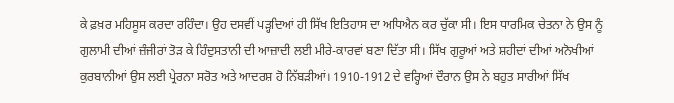ਕੇ ਫ਼ਖ਼ਰ ਮਹਿਸੂਸ ਕਰਦਾ ਰਹਿੰਦਾ। ਉਹ ਦਸਵੀਂ ਪੜ੍ਹਦਿਆਂ ਹੀ ਸਿੱਖ ਇਤਿਹਾਸ ਦਾ ਅਧਿਐਨ ਕਰ ਚੁੱਕਾ ਸੀ। ਇਸ ਧਾਰਮਿਕ ਚੇਤਨਾ ਨੇ ਉਸ ਨੂੰ ਗੁਲਾਮੀ ਦੀਆਂ ਜ਼ੰਜੀਰਾਂ ਤੋੜ ਕੇ ਹਿੰਦੁਸਤਾਨੀ ਦੀ ਆਜ਼ਾਦੀ ਲਈ ਮੀਰੇ-ਕਾਰਵਾਂ ਬਣਾ ਦਿੱਤਾ ਸੀ। ਸਿੱਖ ਗੁਰੂਆਂ ਅਤੇ ਸ਼ਹੀਦਾਂ ਦੀਆਂ ਅਨੋਖੀਆਂ ਕੁਰਬਾਨੀਆਂ ਉਸ ਲਈ ਪ੍ਰੇਰਨਾ ਸਰੋਤ ਅਤੇ ਆਦਰਸ਼ ਹੋ ਨਿੱਬੜੀਆਂ। 1910-1912 ਦੇ ਵਰ੍ਹਿਆਂ ਦੌਰਾਨ ਉਸ ਨੇ ਬਹੁਤ ਸਾਰੀਆਂ ਸਿੱਖ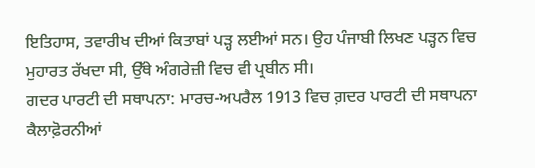ਇਤਿਹਾਸ, ਤਵਾਰੀਖ ਦੀਆਂ ਕਿਤਾਬਾਂ ਪੜ੍ਹ ਲਈਆਂ ਸਨ। ਉਹ ਪੰਜਾਬੀ ਲਿਖਣ ਪੜ੍ਹਨ ਵਿਚ ਮੁਹਾਰਤ ਰੱਖਦਾ ਸੀ, ਉੱਥੇ ਅੰਗਰੇਜ਼ੀ ਵਿਚ ਵੀ ਪ੍ਰਬੀਨ ਸੀ।
ਗਦਰ ਪਾਰਟੀ ਦੀ ਸਥਾਪਨਾ: ਮਾਰਚ-ਅਪਰੈਲ 1913 ਵਿਚ ਗ਼ਦਰ ਪਾਰਟੀ ਦੀ ਸਥਾਪਨਾ ਕੈਲਾਫ਼ੋਰਨੀਆਂ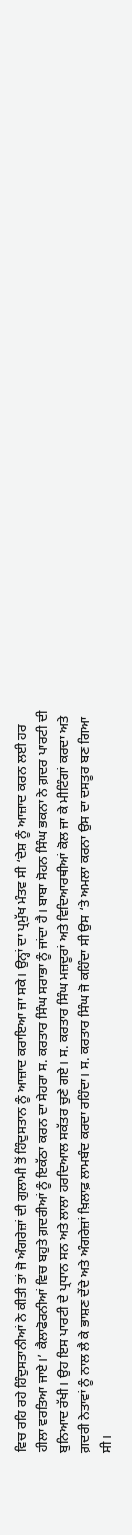ਵਿਚ ਰਹਿ ਰਹੇ ਹਿੰਦੁਸਤਾਨੀਆਂ ਨੇ ਕੀਤੀ ਤਾਂ ਜੋ ਅੰਗਰੇਜ਼ਾਂ ਦੀ ਗੁਲਾਮੀ ਤੋਂ ਹਿੰਦੁਸਤਾਨ ਨੂੰ ਆਜ਼ਾਦ ਕਰਾਇਆ ਜਾ ਸਕੇ। ਉਨ੍ਹਾਂ ਦਾ ਪ੍ਰਮੁੱਖ ਮੰਤਵ ਸੀ ‘ਦੇਸ਼ ਨੂੰ ਆਜ਼ਾਦ ਕਰਨ ਲਈ ਹਰ ਹੀਲਾ ਵਰਤਿਆ ਜਾਏ।’ ਕੈਲਾਫੋਰਨੀਆਂ ਵਿਚ ਬਹੁਤੇ ਗ਼ਦਰੀਆਂ ਨੂੰ ਇਕੱਠਾ ਕਰਨ ਦਾ ਸੇਹਰਾ ਸ. ਕਰਤਾਰ ਸਿੰਘ ਸਰਾਭਾ ਨੂੰ ਜਾਂਦਾ ਹੈ। ਬਾਬਾ ਸੋਹਨ ਸਿੰਘ ਭਕਨਾ ਨੇ ਗ਼ਦਰ ਪਾਰਟੀ ਦੀ ਬੁਨਿਆਦ ਰੱਖੀ। ਉਹ ਇਸ ਪਾਰਟੀ ਦੇ ਪ੍ਰਧਾਨ ਸਨ ਅਤੇ ਲਾਲਾ ਹਰਦਿਆਲ ਸਕੱਤਰ ਚੁਣੇ ਗਏ। ਸ. ਕਰਤਾਰ ਸਿੰਘ ਮਜ਼ਦੂਰਾਂ ਅਤੇ ਵਿਦਿਆਰਥੀਆਂ ਕੋਲ ਜਾ ਕੇ ਮੀਟਿੰਗਾਂ ਕਰਦਾ ਅਤੇ ਗ਼ਦਰੀ ਨੇਤਾਵਾਂ ਨੂੰ ਨਾਲ ਲੈ ਕੇ ਭਾਸ਼ਣ ਦੇਂਦੇ ਅਤੇ ਅੰਗਰੇਜ਼ਾਂ ਖ਼ਿਲਾਫ਼ ਲਾਮਬੰਦ ਕਰਦਾ ਰਹਿੰਦਾ। ਸ. ਕਰਤਾਰ ਸਿੰਘ ਜੋ ਕਹਿੰਦਾ ਸੀ ਉਸ ‘ਤੇ ਅਮਲਾ ਕਰਨਾ ਉਸ ਦਾ ਦਸਤੂਰ ਬਣ ਗਿਆ ਸੀ।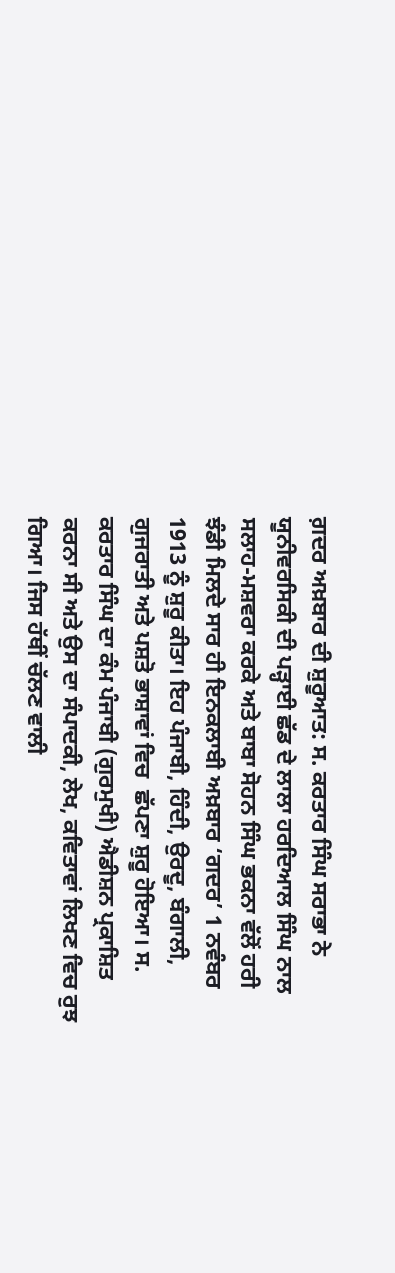ਗ਼ਦਰ ਅਖ਼ਬਾਰ ਦੀ ਸ਼ੁਰੂਆਤ: ਸ. ਕਰਤਾਰ ਸਿੰਘ ਸਰਾਭਾ ਨੇ ਯੂਨੀਵਰਸਿਕੀ ਦੀ ਪੜ੍ਹਾਈ ਛੱਡ ਦੇ ਲਾਲਾ ਹਰਦਿਆਲ ਸਿੰਘ ਨਾਲ ਸਲਾਹ-ਮਸ਼ਵਰਾ ਕਰਕੇ ਅਤੇ ਬਾਬਾ ਸੋਹਨ ਸਿੰਘ ਭਕਨਾ ਵੱਲੋਂ ਹਰੀ ਝੰਡੀ ਮਿਲਦੇ ਸਾਰ ਹੀ ਇਨਕਲਾਬੀ ਅਖ਼ਬਾਰ ‘ਗਦਰ’ 1 ਨਵੰਬਰ 1913 ਨੂੰ ਸ਼ੁਰੂ ਕੀਤਾ। ਇਹ ਪੰਜਾਬੀ, ਹਿੰਦੀ, ਉਰਦੂ, ਬੰਗਾਲੀ, ਗੁਜਰਾਤੀ ਅਤੇ ਪਸ਼ਤੋ ਭਾਸ਼ਾਵਾਂ ਵਿਚ  ਛੱਪਣਾ ਸ਼ੁਰੂ ਹੋਇਆ। ਸ. ਕਰਤਾਰ ਸਿੰਘ ਦਾ ਕੰਮ ਪੰਜਾਬੀ (ਗੁਰਮੁਖੀ) ਐਡੀਸ਼ਨ ਪ੍ਰਕਾਸ਼ਿਤ ਕਰਨਾ ਸੀ ਅਤੇ ਉਸ ਦਾ ਸੰਪਾਦਕੀ, ਲੇਖ, ਕਵਿਤਾਵਾਂ ਲਿਖਣ ਵਿਚ ਰੁਝ ਗਿਆ। ਜਿਸ ਹੱਥੀਂ ਚੱਲਣ ਵਾਲੀ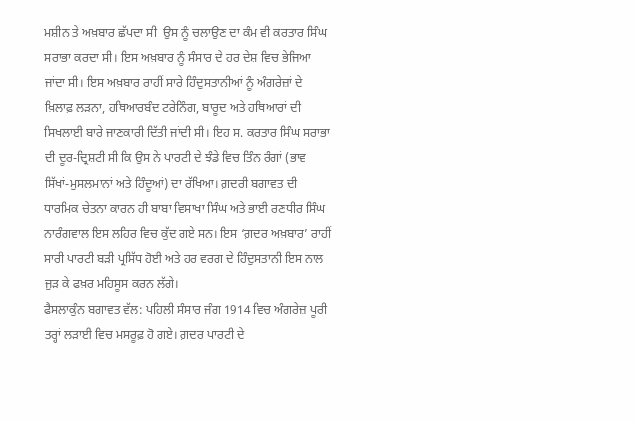ਮਸ਼ੀਨ ਤੇ ਅਖ਼ਬਾਰ ਛੱਪਦਾ ਸੀ  ਉਸ ਨੂੰ ਚਲਾਉਣ ਦਾ ਕੰਮ ਵੀ ਕਰਤਾਰ ਸਿੰਘ ਸਰਾਭਾ ਕਰਦਾ ਸੀ। ਇਸ ਅਖ਼ਬਾਰ ਨੂੰ ਸੰਸਾਰ ਦੇ ਹਰ ਦੇਸ਼ ਵਿਚ ਭੇਜਿਆ ਜਾਂਦਾ ਸੀ। ਇਸ ਅਖ਼ਬਾਰ ਰਾਹੀਂ ਸਾਰੇ ਹਿੰਦੁਸਤਾਨੀਆਂ ਨੂੰ ਅੰਗਰੇਜ਼ਾਂ ਦੇ ਖ਼ਿਲਾਫ਼ ਲੜਨਾ, ਹਥਿਆਰਬੰਦ ਟਰੇਨਿੰਗ, ਬਾਰੂਦ ਅਤੇ ਹਥਿਆਰਾਂ ਦੀ ਸਿਖਲਾਈ ਬਾਰੇ ਜਾਣਕਾਰੀ ਦਿੱਤੀ ਜਾਂਦੀ ਸੀ। ਇਹ ਸ. ਕਰਤਾਰ ਸਿੰਘ ਸਰਾਭਾ ਦੀ ਦੂਰ-ਦ੍ਰਿਸ਼ਟੀ ਸੀ ਕਿ ਉਸ ਨੇ ਪਾਰਟੀ ਦੇ ਝੰਡੇ ਵਿਚ ਤਿੰਨ ਰੰਗਾਂ (ਭਾਵ ਸਿੱਖਾਂ-ਮੁਸਲਮਾਨਾਂ ਅਤੇ ਹਿੰਦੂਆਂ) ਦਾ ਰੱਖਿਆ। ਗ਼ਦਰੀ ਬਗਾਵਤ ਦੀ ਧਾਰਮਿਕ ਚੇਤਨਾ ਕਾਰਨ ਹੀ ਬਾਬਾ ਵਿਸਾਖਾ ਸਿੰਘ ਅਤੇ ਭਾਈ ਰਣਧੀਰ ਸਿੰਘ ਨਾਰੰਗਵਾਲ ਇਸ ਲਹਿਰ ਵਿਚ ਕੁੱਦ ਗਏ ਸਨ। ਇਸ ‘ਗ਼ਦਰ ਅਖ਼ਬਾਰ’ ਰਾਹੀਂ ਸਾਰੀ ਪਾਰਟੀ ਬੜੀ ਪ੍ਰਸਿੱਧ ਹੋਈ ਅਤੇ ਹਰ ਵਰਗ ਦੇ ਹਿੰਦੁਸਤਾਨੀ ਇਸ ਨਾਲ ਜੁੜ ਕੇ ਫਖ਼ਰ ਮਹਿਸੂਸ ਕਰਨ ਲੱਗੇ।
ਫੈਸਲਾਕੁੰਨ ਬਗਾਵਤ ਵੱਲ: ਪਹਿਲੀ ਸੰਸਾਰ ਜੰਗ 1914 ਵਿਚ ਅੰਗਰੇਜ਼ ਪੂਰੀ ਤਰ੍ਹਾਂ ਲੜਾਈ ਵਿਚ ਮਸਰੂਫ਼ ਹੋ ਗਏ। ਗ਼ਦਰ ਪਾਰਟੀ ਦੇ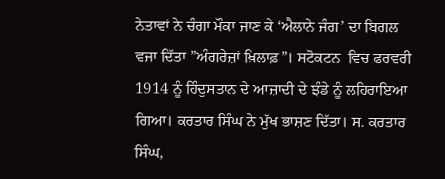ਨੇਤਾਵਾਂ ਨੇ ਚੰਗਾ ਮੌਕਾ ਜਾਣ ਕੇ ‘ਐਲਾਨੇ ਜੰਗ’ ਦਾ ਬਿਗਲ ਵਜਾ ਦਿੱਤਾ ”ਅੰਗਰੇਜ਼ਾਂ ਖ਼ਿਲਾਫ਼”। ਸਟੋਕਟਨ  ਵਿਚ ਫਰਵਰੀ 1914 ਨੂੰ ਹਿੰਦੁਸਤਾਨ ਦੇ ਆਜ਼ਾਦੀ ਦੇ ਝੰਡੇ ਨੂੰ ਲਹਿਰਾਇਆ ਗਿਆ। ਕਰਤਾਰ ਸਿੰਘ ਨੇ ਮੁੱਖ ਭਾਸ਼ਣ ਦਿੱਤਾ। ਸ. ਕਰਤਾਰ ਸਿੰਘ,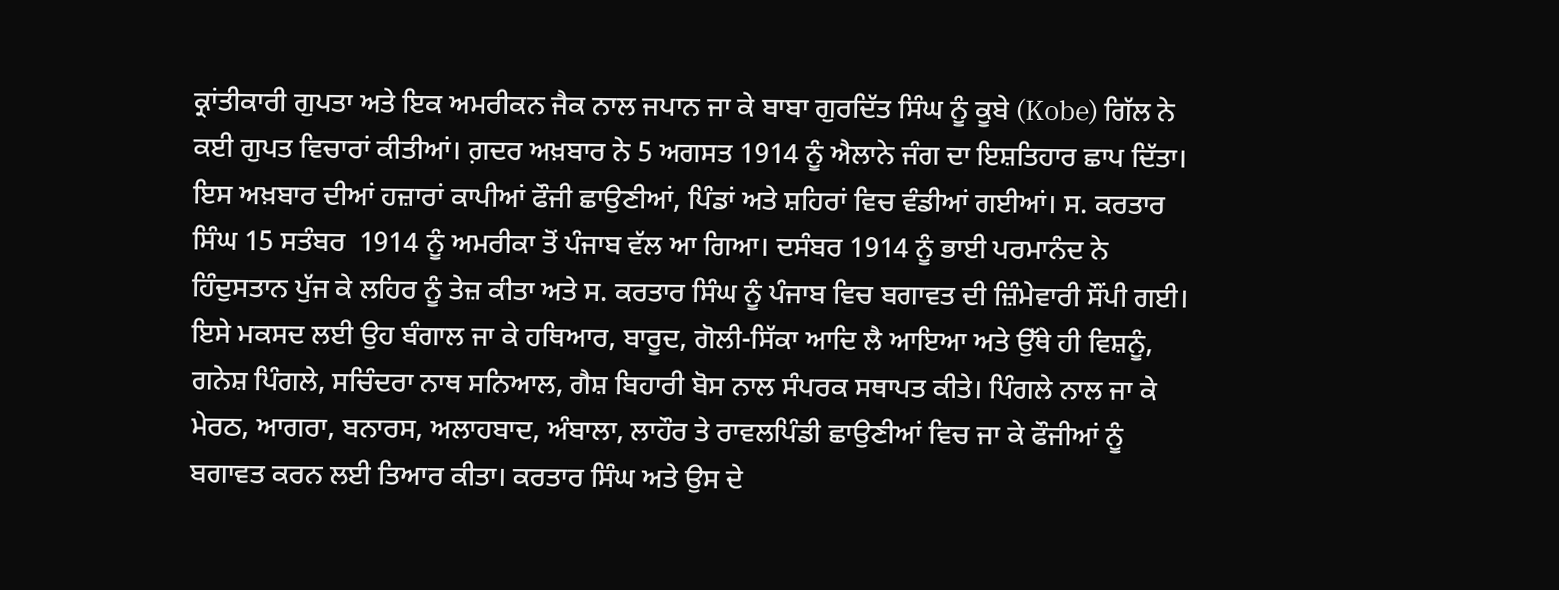ਕ੍ਰਾਂਤੀਕਾਰੀ ਗੁਪਤਾ ਅਤੇ ਇਕ ਅਮਰੀਕਨ ਜੈਕ ਨਾਲ ਜਪਾਨ ਜਾ ਕੇ ਬਾਬਾ ਗੁਰਦਿੱਤ ਸਿੰਘ ਨੂੰ ਕੂਬੇ (Kobe) ਗਿੱਲ ਨੇ ਕਈ ਗੁਪਤ ਵਿਚਾਰਾਂ ਕੀਤੀਆਂ। ਗ਼ਦਰ ਅਖ਼ਬਾਰ ਨੇ 5 ਅਗਸਤ 1914 ਨੂੰ ਐਲਾਨੇ ਜੰਗ ਦਾ ਇਸ਼ਤਿਹਾਰ ਛਾਪ ਦਿੱਤਾ। ਇਸ ਅਖ਼ਬਾਰ ਦੀਆਂ ਹਜ਼ਾਰਾਂ ਕਾਪੀਆਂ ਫੌਜੀ ਛਾਉਣੀਆਂ, ਪਿੰਡਾਂ ਅਤੇ ਸ਼ਹਿਰਾਂ ਵਿਚ ਵੰਡੀਆਂ ਗਈਆਂ। ਸ. ਕਰਤਾਰ ਸਿੰਘ 15 ਸਤੰਬਰ  1914 ਨੂੰ ਅਮਰੀਕਾ ਤੋਂ ਪੰਜਾਬ ਵੱਲ ਆ ਗਿਆ। ਦਸੰਬਰ 1914 ਨੂੰ ਭਾਈ ਪਰਮਾਨੰਦ ਨੇ ਹਿੰਦੁਸਤਾਨ ਪੁੱਜ ਕੇ ਲਹਿਰ ਨੂੰ ਤੇਜ਼ ਕੀਤਾ ਅਤੇ ਸ. ਕਰਤਾਰ ਸਿੰਘ ਨੂੰ ਪੰਜਾਬ ਵਿਚ ਬਗਾਵਤ ਦੀ ਜ਼ਿੰਮੇਵਾਰੀ ਸੌਂਪੀ ਗਈ। ਇਸੇ ਮਕਸਦ ਲਈ ਉਹ ਬੰਗਾਲ ਜਾ ਕੇ ਹਥਿਆਰ, ਬਾਰੂਦ, ਗੋਲੀ-ਸਿੱਕਾ ਆਦਿ ਲੈ ਆਇਆ ਅਤੇ ਉੱਥੇ ਹੀ ਵਿਸ਼ਨੂੰ, ਗਨੇਸ਼ ਪਿੰਗਲੇ, ਸਚਿੰਦਰਾ ਨਾਥ ਸਨਿਆਲ, ਗੈਸ਼ ਬਿਹਾਰੀ ਬੋਸ ਨਾਲ ਸੰਪਰਕ ਸਥਾਪਤ ਕੀਤੇ। ਪਿੰਗਲੇ ਨਾਲ ਜਾ ਕੇ ਮੇਰਠ, ਆਗਰਾ, ਬਨਾਰਸ, ਅਲਾਹਬਾਦ, ਅੰਬਾਲਾ, ਲਾਹੌਰ ਤੇ ਰਾਵਲਪਿੰਡੀ ਛਾਉਣੀਆਂ ਵਿਚ ਜਾ ਕੇ ਫੌਜੀਆਂ ਨੂੰ ਬਗਾਵਤ ਕਰਨ ਲਈ ਤਿਆਰ ਕੀਤਾ। ਕਰਤਾਰ ਸਿੰਘ ਅਤੇ ਉਸ ਦੇ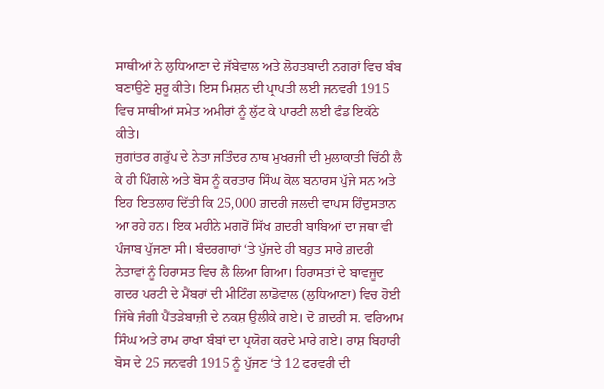ਸਾਥੀਆਂ ਨੇ ਲੁਧਿਆਣਾ ਦੇ ਜੱਬੇਵਾਲ ਅਤੇ ਲੋਹਤਬਾਦੀ ਨਗਰਾਂ ਵਿਚ ਬੰਬ ਬਣਾਉਣੇ ਸ਼ੁਰੂ ਕੀਤੇ। ਇਸ ਮਿਸ਼ਨ ਦੀ ਪ੍ਰਾਪਤੀ ਲਈ ਜਨਵਰੀ 1915 ਵਿਚ ਸਾਥੀਆਂ ਸਮੇਤ ਅਮੀਰਾਂ ਨੂੰ ਲੁੱਟ ਕੇ ਪਾਰਟੀ ਲਈ ਫੰਡ ਇਕੱਠੇ ਕੀਤੇ।
ਜੁਗਾਂਤਰ ਗਰੁੱਪ ਦੇ ਨੇਤਾ ਜਤਿੰਦਰ ਨਾਥ ਮੁਖਰਜੀ ਦੀ ਮੁਲਾਕਾਤੀ ਚਿੱਠੀ ਲੈ ਕੇ ਹੀ ਪਿੰਗਲੇ ਅਤੇ ਬੋਸ ਨੂੰ ਕਰਤਾਰ ਸਿੰਘ ਕੋਲ ਬਨਾਰਸ ਪੁੱਜੇ ਸਨ ਅਤੇ ਇਹ ਇਤਲਾਹ ਦਿੱਤੀ ਕਿ 25,000 ਗ਼ਦਰੀ ਜਲਦੀ ਵਾਪਸ ਹਿੰਦੁਸਤਾਨ ਆ ਰਹੇ ਹਨ। ਇਕ ਮਹੀਨੇ ਮਗਰੋਂ ਸਿੱਖ ਗ਼ਦਰੀ ਬਾਬਿਆਂ ਦਾ ਜਥਾ ਵੀ ਪੰਜਾਬ ਪੁੱਜਣਾ ਸੀ। ਬੰਦਰਗਾਹਾਂ ‘ਤੇ ਪੁੱਜਦੇ ਹੀ ਬਹੁਤ ਸਾਰੇ ਗ਼ਦਰੀ ਨੇਤਾਵਾਂ ਨੂੰ ਹਿਰਾਸਤ ਵਿਚ ਲੈ ਲਿਆ ਗਿਆ। ਹਿਰਾਸਤਾਂ ਦੇ ਬਾਵਜੂਦ ਗਦਰ ਪਰਟੀ ਦੇ ਮੈਂਬਰਾਂ ਦੀ ਮੀਟਿੰਗ ਲਾਡੋਵਾਲ (ਲੁਧਿਆਣਾ) ਵਿਚ ਹੋਈ ਜਿੱਥੇ ਜੰਗੀ ਪੈਂਤੜੇਬਾਜ਼ੀ ਦੇ ਨਕਸ਼ ਉਲੀਕੇ ਗਏ। ਦੋ ਗ਼ਦਰੀ ਸ. ਵਰਿਆਮ ਸਿੰਘ ਅਤੇ ਰਾਮ ਰਾਖਾ ਬੰਬਾਂ ਦਾ ਪ੍ਰਯੋਗ ਕਰਦੇ ਮਾਰੇ ਗਏ। ਰਾਸ਼ ਬਿਹਾਰੀ ਬੋਸ ਦੇ 25 ਜਨਵਰੀ 1915 ਨੂੰ ਪੁੱਜਣ ‘ਤੇ 12 ਫਰਵਰੀ ਦੀ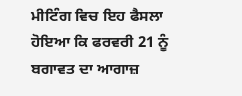ਮੀਟਿੰਗ ਵਿਚ ਇਹ ਫੈਸਲਾ ਹੋਇਆ ਕਿ ਫਰਵਰੀ 21 ਨੂੰ  ਬਗਾਵਤ ਦਾ ਆਗਾਜ਼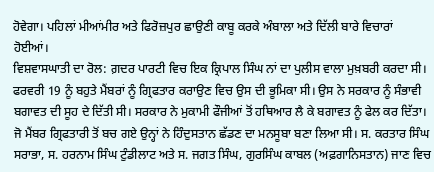ਹੋਵੇਗਾ। ਪਹਿਲਾਂ ਮੀਆਂਮੀਰ ਅਤੇ ਫਿਰੋਜ਼ਪੁਰ ਛਾਉਣੀ ਕਾਬੂ ਕਰਕੇ ਅੰਬਾਲਾ ਅਤੇ ਦਿੱਲੀ ਬਾਰੇ ਵਿਚਾਰਾਂ ਹੋਈਆਂ।
ਵਿਸ਼ਵਾਸਘਾਤੀ ਦਾ ਰੋਲ: ਗ਼ਦਰ ਪਾਰਟੀ ਵਿਚ ਇਕ ਕ੍ਰਿਪਾਲ ਸਿੰਘ ਨਾਂ ਦਾ ਪੁਲੀਸ ਵਾਲਾ ਮੁਖ਼ਬਰੀ ਕਰਦਾ ਸੀ। ਫਰਵਰੀ 19 ਨੂੰ ਬਹੁਤੇ ਮੈਂਬਰਾਂ ਨੂੰ ਗ੍ਰਿਫਤਾਰ ਕਰਾਉਣ ਵਿਚ ਉਸ ਦੀ ਭੂਮਿਕਾ ਸੀ। ਉਸ ਨੇ ਸਰਕਾਰ ਨੂੰ ਸੰਭਾਵੀ ਬਗਾਵਤ ਦੀ ਸੂਹ ਦੇ ਦਿੱਤੀ ਸੀ। ਸਰਕਾਰ ਨੇ ਮੁਕਾਮੀ ਫੌਜੀਆਂ ਤੋਂ ਹਥਿਆਰ ਲੈ ਕੇ ਬਗਾਵਤ ਨੂੰ ਫੇਲ ਕਰ ਦਿੱਤਾ। ਜੋ ਮੈਂਬਰ ਗ੍ਰਿਫਤਾਰੀ ਤੋਂ ਬਚ ਗਏ ਉਨ੍ਹਾਂ ਨੇ ਹਿੰਦੁਸਤਾਨ ਛੱਡਣ ਦਾ ਮਨਸੂਬਾ ਬਣਾ ਲਿਆ ਸੀ। ਸ. ਕਰਤਾਰ ਸਿੰਘ ਸਰਾਭਾ, ਸ. ਹਰਨਾਮ ਸਿੰਘ ਟੁੰਡੀਲਾਟ ਅਤੇ ਸ. ਜਗਤ ਸਿੰਘ, ਗੁਰਸਿੰਘ ਕਾਬਲ (ਅਫ਼ਗਾਨਿਸਤਾਨ) ਜਾਣ ਵਿਚ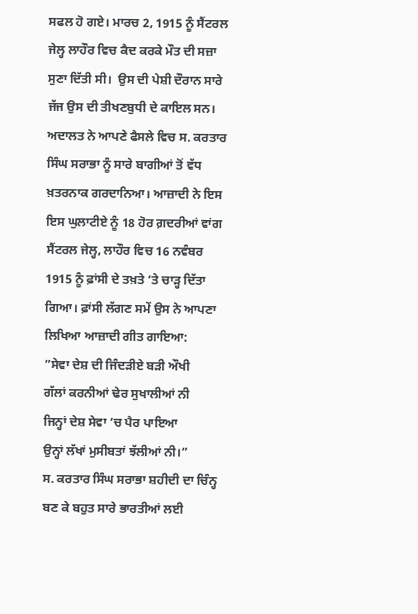ਸਫਲ ਹੋ ਗਏ। ਮਾਰਚ 2, 1915 ਨੂੰ ਸੈਂਟਰਲ ਜੇਲ੍ਹ ਲਾਹੌਰ ਵਿਚ ਕੈਦ ਕਰਕੇ ਮੌਤ ਦੀ ਸਜ਼ਾ ਸੁਣਾ ਦਿੱਤੀ ਸੀ।  ਉਸ ਦੀ ਪੇਸ਼ੀ ਦੌਰਾਨ ਸਾਰੇ ਜੱਜ ਉਸ ਦੀ ਤੀਖਣਬੁਧੀ ਦੇ ਕਾਇਲ ਸਨ। ਅਦਾਲਤ ਨੇ ਆਪਣੇ ਫੈਸਲੇ ਵਿਚ ਸ. ਕਰਤਾਰ ਸਿੰਘ ਸਰਾਭਾ ਨੂੰ ਸਾਰੇ ਬਾਗੀਆਂ ਤੋਂ ਵੱਧ ਖ਼ਤਰਨਾਕ ਗਰਦਾਨਿਆ। ਆਜ਼ਾਦੀ ਨੇ ਇਸ ਇਸ ਘੁਲਾਟੀਏ ਨੂੰ 18 ਹੋਰ ਗ਼ਦਰੀਆਂ ਵਾਂਗ ਸੈਂਟਰਲ ਜੇਲ੍ਹ, ਲਾਹੌਰ ਵਿਚ 16 ਨਵੰਬਰ 1915 ਨੂੰ ਫ਼ਾਂਸੀ ਦੇ ਤਖ਼ਤੇ ‘ਤੇ ਚਾੜ੍ਹ ਦਿੱਤਾ ਗਿਆ। ਫ਼ਾਂਸੀ ਲੱਗਣ ਸਮੇਂ ਉਸ ਨੇ ਆਪਣਾ ਲਿਖਿਆ ਆਜ਼ਾਦੀ ਗੀਤ ਗਾਇਆ:
”ਸੇਵਾ ਦੇਸ਼ ਦੀ ਜਿੰਦੜੀਏ ਬੜੀ ਔਖੀ
ਗੱਲਾਂ ਕਰਨੀਆਂ ਢੇਰ ਸੁਖਾਲੀਆਂ ਨੀ
ਜਿਨ੍ਹਾਂ ਦੇਸ਼ ਸੇਵਾ ‘ਚ ਪੈਰ ਪਾਇਆ
ਉਨ੍ਹਾਂ ਲੱਖਾਂ ਮੁਸੀਬਤਾਂ ਝੱਲੀਆਂ ਨੀ।”
ਸ. ਕਰਤਾਰ ਸਿੰਘ ਸਰਾਭਾ ਸ਼ਹੀਦੀ ਦਾ ਚਿੰਨ੍ਹ ਬਣ ਕੇ ਬਹੁਤ ਸਾਰੇ ਭਾਰਤੀਆਂ ਲਈ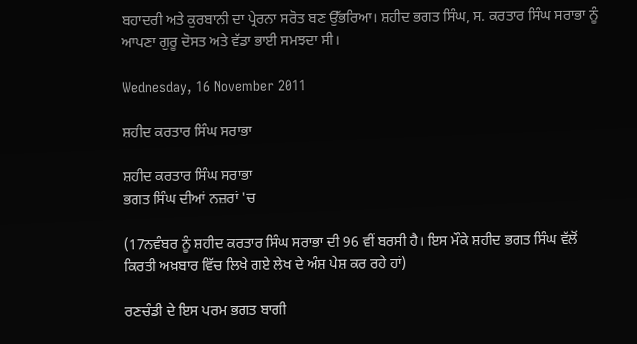ਬਹਾਦਰੀ ਅਤੇ ਕੁਰਬਾਨੀ ਦਾ ਪ੍ਰੇਰਨਾ ਸਰੋਤ ਬਣ ਉੱਭਰਿਆ। ਸ਼ਹੀਦ ਭਗਤ ਸਿੰਘ, ਸ. ਕਰਤਾਰ ਸਿੰਘ ਸਰਾਭਾ ਨੂੰ ਆਪਣਾ ਗੁਰੂ ਦੋਸਤ ਅਤੇ ਵੱਡਾ ਭਾਈ ਸਮਝਦਾ ਸੀ।

Wednesday, 16 November 2011

ਸ਼ਹੀਦ ਕਰਤਾਰ ਸਿੰਘ ਸਰਾਭਾ

ਸ਼ਹੀਦ ਕਰਤਾਰ ਸਿੰਘ ਸਰਾਭਾ
ਭਗਤ ਸਿੰਘ ਦੀਆਂ ਨਜ਼ਰਾਂ 'ਚ

(17ਨਵੰਬਰ ਨੂੰ ਸ਼ਹੀਦ ਕਰਤਾਰ ਸਿੰਘ ਸਰਾਭਾ ਦੀ 96 ਵੀਂ ਬਰਸੀ ਹੈ। ਇਸ ਮੌਕੇ ਸ਼ਹੀਦ ਭਗਤ ਸਿੰਘ ਵੱਲੋਂ ਕਿਰਤੀ ਅਖ਼ਬਾਰ ਵਿੱਚ ਲਿਖੇ ਗਏ ਲੇਖ ਦੇ ਅੰਸ਼ ਪੇਸ਼ ਕਰ ਰਹੇ ਹਾਂ)

ਰਣਚੰਡੀ ਦੇ ਇਸ ਪਰਮ ਭਗਤ ਬਾਗੀ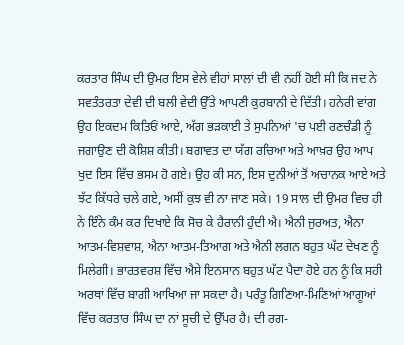ਕਰਤਾਰ ਸਿੰਘ ਦੀ ਉਮਰ ਇਸ ਵੇਲੇ ਵੀਹਾਂ ਸਾਲਾਂ ਦੀ ਵੀ ਨਹੀਂ ਹੋਈ ਸੀ ਕਿ ਜਦ ਨੇ ਸਵਤੰਤਰਤਾ ਦੇਵੀ ਦੀ ਬਲੀ ਵੇਦੀ ਉੱਤੇ ਆਪਣੀ ਕੁਰਬਾਨੀ ਦੇ ਦਿੱਤੀ। ਹਨੇਰੀ ਵਾਂਗ ਉਹ ਇਕਦਮ ਕਿਤਿਓਂ ਆਏ, ਅੱਗ ਭੜਕਾਈ ਤੇ ਸੁਪਨਿਆਂ 'ਚ ਪਈ ਰਣਚੰਡੀ ਨੂੰ ਜਗਾਉਣ ਦੀ ਕੋਸ਼ਿਸ਼ ਕੀਤੀ। ਬਗਾਵਤ ਦਾ ਯੱਗ ਰਚਿਆ ਅਤੇ ਆਖ਼ਰ ਉਹ ਆਪ ਖੁਦ ਇਸ ਵਿੱਚ ਭਸਮ ਹੋ ਗਏ। ਉਹ ਕੀ ਸਨ, ਇਸ ਦੁਨੀਆਂ ਤੋਂ ਅਚਾਨਕ ਆਏ ਅਤੇ ਝੱਟ ਕਿੱਧਰੇ ਚਲੇ ਗਏ, ਅਸੀਂ ਕੁਝ ਵੀ ਨਾ ਜਾਣ ਸਕੇ। 19 ਸਾਲ ਦੀ ਉਮਰ ਵਿਚ ਹੀ ਨੇ ਇੰਨੇ ਕੰਮ ਕਰ ਦਿਖਾਏ ਕਿ ਸੋਚ ਕੇ ਹੈਰਾਨੀ ਹੁੰਦੀ ਐ। ਐਨੀ ਜੁਰਅਤ, ਐਨਾ ਆਤਮ-ਵਿਸ਼ਵਾਸ਼, ਐਨਾ ਆਤਮ-ਤਿਆਗ ਅਤੇ ਐਨੀ ਲਗਨ ਬਹੁਤ ਘੱਟ ਦੇਖਣ ਨੂੰ ਮਿਲੇਗੀ। ਭਾਰਤਵਰਸ਼ ਵਿੱਚ ਐਸੇ ਇਨਸਾਨ ਬਹੁਤ ਘੱਟ ਪੈਦਾ ਹੋਏ ਹਨ ਨੂੰ ਕਿ ਸਹੀ ਅਰਥਾਂ ਵਿੱਚ ਬਾਗੀ ਆਖਿਆ ਜਾ ਸਕਦਾ ਹੈ। ਪਰੰਤੂ ਗਿਣਿਆ-ਮਿਣਿਆਂ ਆਗੂਆਂ ਵਿੱਚ ਕਰਤਾਰ ਸਿੰਘ ਦਾ ਨਾਂ ਸੂਚੀ ਦੇ ਉੱਪਰ ਹੈ। ਦੀ ਰਗ-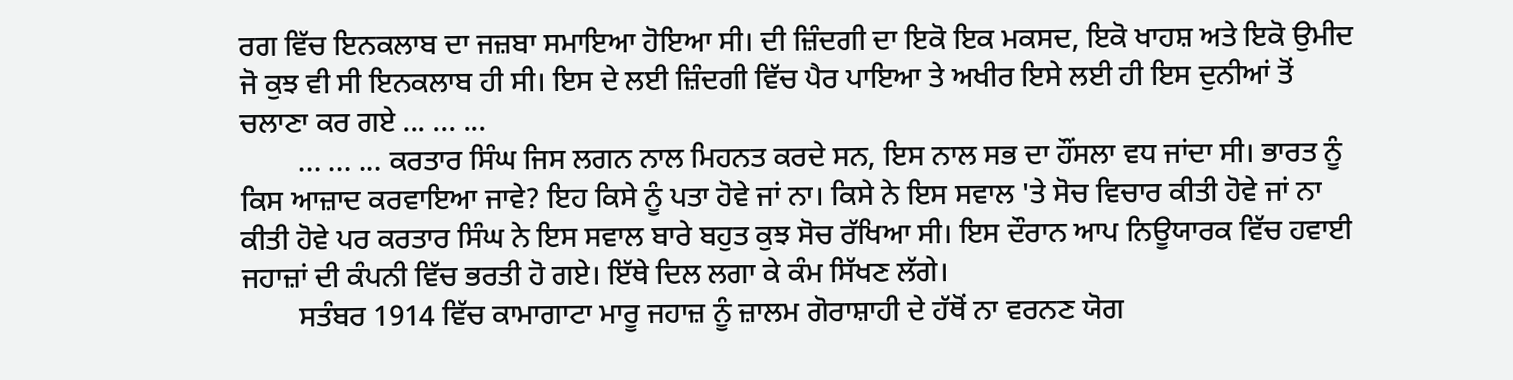ਰਗ ਵਿੱਚ ਇਨਕਲਾਬ ਦਾ ਜਜ਼ਬਾ ਸਮਾਇਆ ਹੋਇਆ ਸੀ। ਦੀ ਜ਼ਿੰਦਗੀ ਦਾ ਇਕੋ ਇਕ ਮਕਸਦ, ਇਕੋ ਖਾਹਸ਼ ਅਤੇ ਇਕੋ ਉਮੀਦ ਜੋ ਕੁਝ ਵੀ ਸੀ ਇਨਕਲਾਬ ਹੀ ਸੀ। ਇਸ ਦੇ ਲਈ ਜ਼ਿੰਦਗੀ ਵਿੱਚ ਪੈਰ ਪਾਇਆ ਤੇ ਅਖੀਰ ਇਸੇ ਲਈ ਹੀ ਇਸ ਦੁਨੀਆਂ ਤੋਂ ਚਲਾਣਾ ਕਰ ਗਏ ... ... ...
        ... ... ... ਕਰਤਾਰ ਸਿੰਘ ਜਿਸ ਲਗਨ ਨਾਲ ਮਿਹਨਤ ਕਰਦੇ ਸਨ, ਇਸ ਨਾਲ ਸਭ ਦਾ ਹੌਂਸਲਾ ਵਧ ਜਾਂਦਾ ਸੀ। ਭਾਰਤ ਨੂੰ ਕਿਸ ਆਜ਼ਾਦ ਕਰਵਾਇਆ ਜਾਵੇ? ਇਹ ਕਿਸੇ ਨੂੰ ਪਤਾ ਹੋਵੇ ਜਾਂ ਨਾ। ਕਿਸੇ ਨੇ ਇਸ ਸਵਾਲ 'ਤੇ ਸੋਚ ਵਿਚਾਰ ਕੀਤੀ ਹੋਵੇ ਜਾਂ ਨਾ ਕੀਤੀ ਹੋਵੇ ਪਰ ਕਰਤਾਰ ਸਿੰਘ ਨੇ ਇਸ ਸਵਾਲ ਬਾਰੇ ਬਹੁਤ ਕੁਝ ਸੋਚ ਰੱਖਿਆ ਸੀ। ਇਸ ਦੌਰਾਨ ਆਪ ਨਿਊਯਾਰਕ ਵਿੱਚ ਹਵਾਈ ਜਹਾਜ਼ਾਂ ਦੀ ਕੰਪਨੀ ਵਿੱਚ ਭਰਤੀ ਹੋ ਗਏ। ਇੱਥੇ ਦਿਲ ਲਗਾ ਕੇ ਕੰਮ ਸਿੱਖਣ ਲੱਗੇ।
        ਸਤੰਬਰ 1914 ਵਿੱਚ ਕਾਮਾਗਾਟਾ ਮਾਰੂ ਜਹਾਜ਼ ਨੂੰ ਜ਼ਾਲਮ ਗੋਰਾਸ਼ਾਹੀ ਦੇ ਹੱਥੋਂ ਨਾ ਵਰਨਣ ਯੋਗ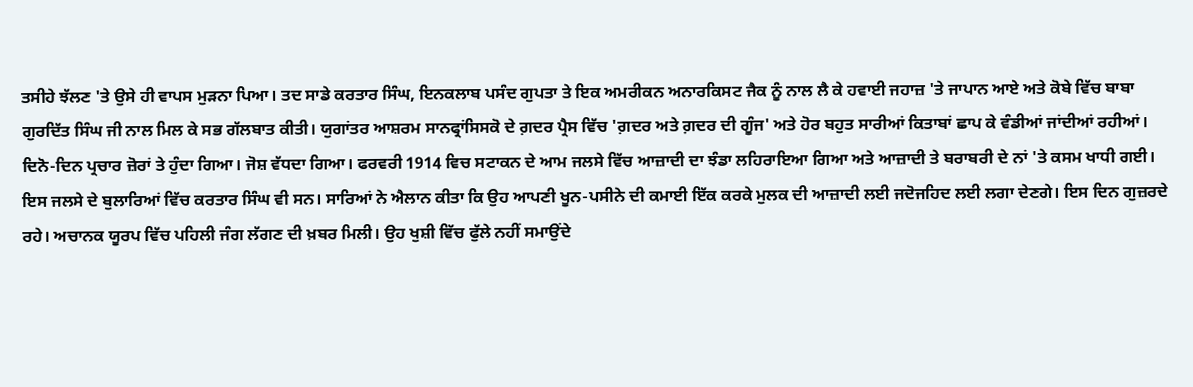ਤਸੀਹੇ ਝੱਲਣ 'ਤੇ ਉਸੇ ਹੀ ਵਾਪਸ ਮੁੜਨਾ ਪਿਆ। ਤਦ ਸਾਡੇ ਕਰਤਾਰ ਸਿੰਘ, ਇਨਕਲਾਬ ਪਸੰਦ ਗੁਪਤਾ ਤੇ ਇਕ ਅਮਰੀਕਨ ਅਨਾਰਕਿਸਟ ਜੈਕ ਨੂੰ ਨਾਲ ਲੈ ਕੇ ਹਵਾਈ ਜਹਾਜ਼ 'ਤੇ ਜਾਪਾਨ ਆਏ ਅਤੇ ਕੋਬੇ ਵਿੱਚ ਬਾਬਾ ਗੁਰਦਿੱਤ ਸਿੰਘ ਜੀ ਨਾਲ ਮਿਲ ਕੇ ਸਭ ਗੱਲਬਾਤ ਕੀਤੀ। ਯੁਗਾਂਤਰ ਆਸ਼ਰਮ ਸਾਨਫ੍ਰਾਂਸਿਸਕੋ ਦੇ ਗ਼ਦਰ ਪ੍ਰੈਸ ਵਿੱਚ 'ਗ਼ਦਰ ਅਤੇ ਗ਼ਦਰ ਦੀ ਗੂੰਜ' ਅਤੇ ਹੋਰ ਬਹੁਤ ਸਾਰੀਆਂ ਕਿਤਾਬਾਂ ਛਾਪ ਕੇ ਵੰਡੀਆਂ ਜਾਂਦੀਆਂ ਰਹੀਆਂ। ਦਿਨੋ-ਦਿਨ ਪ੍ਰਚਾਰ ਜ਼ੋਰਾਂ ਤੇ ਹੁੰਦਾ ਗਿਆ। ਜੋਸ਼ ਵੱਧਦਾ ਗਿਆ। ਫਰਵਰੀ 1914 ਵਿਚ ਸਟਾਕਨ ਦੇ ਆਮ ਜਲਸੇ ਵਿੱਚ ਆਜ਼ਾਦੀ ਦਾ ਝੰਡਾ ਲਹਿਰਾਇਆ ਗਿਆ ਅਤੇ ਆਜ਼ਾਦੀ ਤੇ ਬਰਾਬਰੀ ਦੇ ਨਾਂ 'ਤੇ ਕਸਮ ਖਾਧੀ ਗਈ। ਇਸ ਜਲਸੇ ਦੇ ਬੁਲਾਰਿਆਂ ਵਿੱਚ ਕਰਤਾਰ ਸਿੰਘ ਵੀ ਸਨ। ਸਾਰਿਆਂ ਨੇ ਐਲਾਨ ਕੀਤਾ ਕਿ ਉਹ ਆਪਣੀ ਖੂਨ-ਪਸੀਨੇ ਦੀ ਕਮਾਈ ਇੱਕ ਕਰਕੇ ਮੁਲਕ ਦੀ ਆਜ਼ਾਦੀ ਲਈ ਜਦੋਜਹਿਦ ਲਈ ਲਗਾ ਦੇਣਗੇ। ਇਸ ਦਿਨ ਗੁਜ਼ਰਦੇ ਰਹੇ। ਅਚਾਨਕ ਯੂਰਪ ਵਿੱਚ ਪਹਿਲੀ ਜੰਗ ਲੱਗਣ ਦੀ ਖ਼ਬਰ ਮਿਲੀ। ਉਹ ਖੁਸ਼ੀ ਵਿੱਚ ਫੁੱਲੇ ਨਹੀਂ ਸਮਾਉਂਦੇ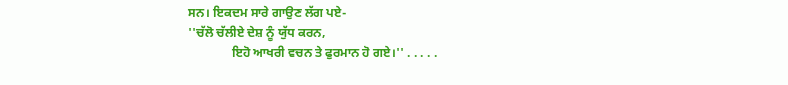ਸਨ। ਇਕਦਮ ਸਾਰੇ ਗਾਉਣ ਲੱਗ ਪਏ-
''ਚੱਲੋ ਚੱਲੀਏ ਦੇਸ਼ ਨੂੰ ਯੁੱਧ ਕਰਨ,
              ਇਹੋ ਆਖਰੀ ਵਚਨ ਤੇ ਫੁਰਮਾਨ ਹੋ ਗਏ।'' . . . . .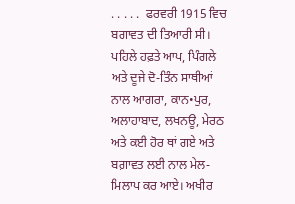. . . . .  ਫਰਵਰੀ 1915 ਵਿਚ ਬਗਾਵਤ ਦੀ ਤਿਆਰੀ ਸੀ। ਪਹਿਲੇ ਹਫ਼ਤੇ ਆਪ, ਪਿੰਗਲੇ ਅਤੇ ਦੂਜੇ ਦੋ-ਤਿੰਨ ਸਾਥੀਆਂ ਨਾਲ ਆਗਰਾ, ਕਾਨ•ਪੁਰ, ਅਲਾਹਾਬਾਦ, ਲਖਨਊ, ਮੇਰਠ ਅਤੇ ਕਈ ਹੋਰ ਥਾਂ ਗਏ ਅਤੇ ਬਗ਼ਾਵਤ ਲਈ ਨਾਲ ਮੇਲ-ਮਿਲਾਪ ਕਰ ਆਏ। ਅਖੀਰ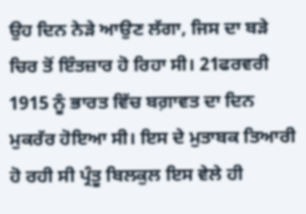ਉਹ ਦਿਨ ਨੇੜੇ ਆਉਣ ਲੱਗਾ, ਜਿਸ ਦਾ ਬੜੇ ਚਿਰ ਤੋਂ ਇੰਤਜ਼ਾਰ ਹੋ ਰਿਹਾ ਸੀ। 21ਫਰਵਰੀ 1915 ਨੂੰ ਭਾਰਤ ਵਿੱਚ ਬਗ਼ਾਵਤ ਦਾ ਦਿਨ ਮੁਕਰੱਰ ਹੋਇਆ ਸੀ। ਇਸ ਦੇ ਮੁਤਾਬਕ ਤਿਆਰੀ ਹੋ ਰਹੀ ਸੀ ਪ੍ਰੰਤੂ ਬਿਲਕੁਲ ਇਸ ਵੇਲੇ ਹੀ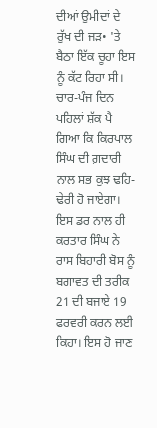ਦੀਆਂ ਉਮੀਦਾਂ ਦੇ ਰੁੱਖ ਦੀ ਜੜ• 'ਤੇ ਬੈਠਾ ਇੱਕ ਚੂਹਾ ਇਸ ਨੂੰ ਕੱਟ ਰਿਹਾ ਸੀ। ਚਾਰ-ਪੰਜ ਦਿਨ ਪਹਿਲਾਂ ਸ਼ੱਕ ਪੈ ਗਿਆ ਕਿ ਕਿਰਪਾਲ ਸਿੰਘ ਦੀ ਗ਼ਦਾਰੀ ਨਾਲ ਸਭ ਕੁਝ ਢਹਿ-ਢੇਰੀ ਹੋ ਜਾਏਗਾ। ਇਸ ਡਰ ਨਾਲ ਹੀ ਕਰਤਾਰ ਸਿੰਘ ਨੇ ਰਾਸ ਬਿਹਾਰੀ ਬੋਸ ਨੂੰ ਬਗਾਵਤ ਦੀ ਤਰੀਕ 21 ਦੀ ਬਜਾਏ 19 ਫਰਵਰੀ ਕਰਨ ਲਈ ਕਿਹਾ। ਇਸ ਹੋ ਜਾਣ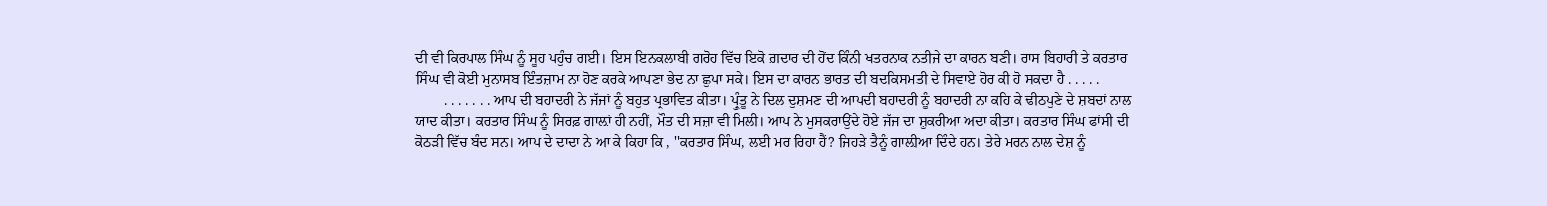ਦੀ ਵੀ ਕਿਰਪਾਲ ਸਿੰਘ ਨੂੰ ਸੂਹ ਪਹੁੰਚ ਗਈ। ਇਸ ਇਨਕਲਾਬੀ ਗਰੋਹ ਵਿੱਚ ਇਕੋ ਗ਼ਦਾਰ ਦੀ ਹੋਂਦ ਕਿੰਨੀ ਖਤਰਨਾਕ ਨਤੀਜੇ ਦਾ ਕਾਰਨ ਬਣੀ। ਰਾਸ ਬਿਹਾਰੀ ਤੇ ਕਰਤਾਰ ਸਿੰਘ ਵੀ ਕੋਈ ਮੁਨਾਸਬ ਇੰਤਜ਼ਾਮ ਨਾ ਹੋਣ ਕਰਕੇ ਆਪਣਾ ਭੇਦ ਨਾ ਛੁਪਾ ਸਕੇ। ਇਸ ਦਾ ਕਾਰਨ ਭਾਰਤ ਦੀ ਬਦਕਿਸਮਤੀ ਦੇ ਸਿਵਾਏ ਹੋਰ ਕੀ ਹੋ ਸਕਦਾ ਹੈ . . . . .
        . . . . . . . ਆਪ ਦੀ ਬਹਾਦਰੀ ਨੇ ਜੱਜਾਂ ਨੂੰ ਬਹੁਤ ਪ੍ਰਭਾਵਿਤ ਕੀਤਾ। ਪ੍ਰੁੰਤੂ ਨੇ ਦਿਲ ਦੁਸ਼ਮਣ ਦੀ ਆਪਦੀ ਬਹਾਦਰੀ ਨੂੰ ਬਹਾਦਰੀ ਨਾ ਕਹਿ ਕੇ ਢੀਠਪੁਣੇ ਦੇ ਸ਼ਬਦਾਂ ਨਾਲ ਯਾਦ ਕੀਤਾ। ਕਰਤਾਰ ਸਿੰਘ ਨੂੰ ਸਿਰਫ਼ ਗਾਲ਼ਾਂ ਹੀ ਨਹੀਂ, ਮੌਤ ਦੀ ਸਜ਼ਾ ਵੀ ਮਿਲੀ। ਆਪ ਨੇ ਮੁਸਕਰਾਉਂਦੇ ਹੋਏ ਜੱਜ ਦਾ ਸ਼ੁਕਰੀਆ ਅਦਾ ਕੀਤਾ। ਕਰਤਾਰ ਸਿੰਘ ਫਾਂਸੀ ਦੀ ਕੋਠੜੀ ਵਿੱਚ ਬੰਦ ਸਨ। ਆਪ ਦੇ ਦਾਦਾ ਨੇ ਆ ਕੇ ਕਿਹਾ ਕਿ , ''ਕਰਤਾਰ ਸਿੰਘ, ਲਈ ਮਰ ਰਿਹਾ ਹੈਂ? ਜਿਹੜੇ ਤੈਨੂੰ ਗਾਲ਼ੀਆ ਦਿੰਦੇ ਹਨ। ਤੇਰੇ ਮਰਨ ਨਾਲ ਦੇਸ਼ ਨੂੰ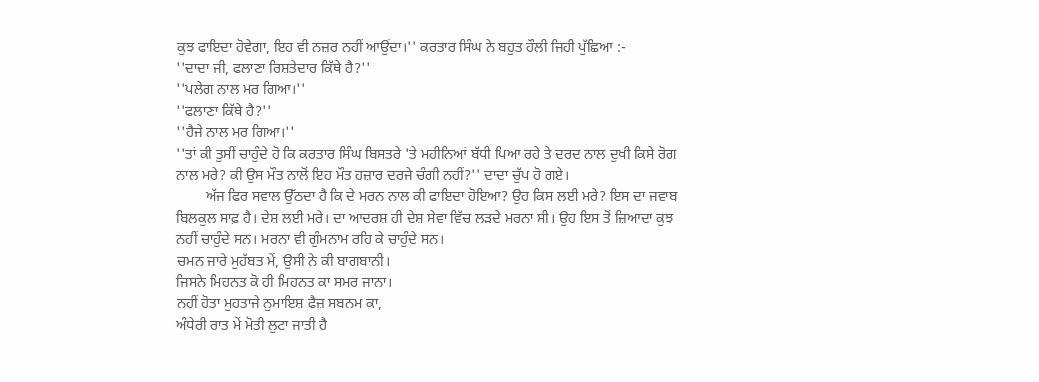ਕੁਝ ਫਾਇਦਾ ਹੋਵੇਗਾ, ਇਹ ਵੀ ਨਜ਼ਰ ਨਹੀਂ ਆਉਂਦਾ।'' ਕਰਤਾਰ ਸਿੰਘ ਨੇ ਬਹੁਤ ਹੌਲੀ ਜਿਹੀ ਪੁੱਛਿਆ :-
''ਦਾਦਾ ਜੀ, ਫਲਾਣਾ ਰਿਸ਼ਤੇਦਾਰ ਕਿੱਥੇ ਹੈ?''
''ਪਲੇਗ ਨਾਲ ਮਰ ਗਿਆ।''
''ਫਲਾਣਾ ਕਿੱਥੇ ਹੈ?''
''ਹੈਜੇ ਨਾਲ ਮਰ ਗਿਆ।''
''ਤਾਂ ਕੀ ਤੁਸੀਂ ਚਾਹੁੰਦੇ ਹੋ ਕਿ ਕਰਤਾਰ ਸਿੰਘ ਬਿਸਤਰੇ 'ਤੇ ਮਹੀਨਿਆਂ ਬੱਧੀ ਪਿਆ ਰਹੇ ਤੇ ਦਰਦ ਨਾਲ ਦੁਖੀ ਕਿਸੇ ਰੋਗ ਨਾਲ ਮਰੇ? ਕੀ ਉਸ ਮੌਤ ਨਾਲੋਂ ਇਹ ਮੌਤ ਹਜ਼ਾਰ ਦਰਜੇ ਚੰਗੀ ਨਹੀਂ?'' ਦਾਦਾ ਚੁੱਪ ਹੋ ਗਏ।
        ਅੱਜ ਫਿਰ ਸਵਾਲ ਉੱਠਦਾ ਹੈ ਕਿ ਦੇ ਮਰਨ ਨਾਲ ਕੀ ਫਾਇਦਾ ਹੋਇਆ? ਉਹ ਕਿਸ ਲਈ ਮਰੇ? ਇਸ ਦਾ ਜਵਾਬ ਬਿਲਕੁਲ ਸਾਫ਼ ਹੈ। ਦੇਸ਼ ਲਈ ਮਰੇ। ਦਾ ਆਦਰਸ਼ ਹੀ ਦੇਸ਼ ਸੇਵਾ ਵਿੱਚ ਲੜਦੇ ਮਰਨਾ ਸੀ। ਉਹ ਇਸ ਤੋਂ ਜ਼ਿਆਦਾ ਕੁਝ ਨਹੀਂ ਚਾਹੁੰਦੇ ਸਨ। ਮਰਨਾ ਵੀ ਗੁੰਮਨਾਮ ਰਹਿ ਕੇ ਚਾਹੁੰਦੇ ਸਨ।
ਚਮਨ ਜਾਰੇ ਮੁਹੱਬਤ ਮੇਂ, ਉਸੀ ਨੇ ਕੀ ਬਾਗਬਾਨੀ।
ਜਿਸਨੇ ਮਿਹਨਤ ਕੋ ਹੀ ਮਿਹਨਤ ਕਾ ਸਮਰ ਜਾਨਾ।
ਨਹੀਂ ਹੋਤਾ ਮੁਹਤਾਜੇ ਨੁਮਾਇਸ਼ ਫੈਜ਼ ਸਬਨਮ ਕਾ,
ਅੰਧੇਰੀ ਰਾਤ ਮੇਂ ਮੋਤੀ ਲੁਟਾ ਜਾਤੀ ਹੈ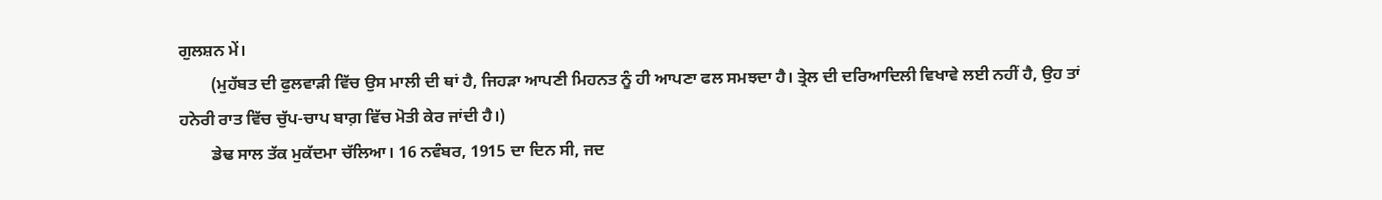ਗੁਲਸ਼ਨ ਮੇਂ।
        (ਮੁਹੱਬਤ ਦੀ ਫੁਲਵਾੜੀ ਵਿੱਚ ਉਸ ਮਾਲੀ ਦੀ ਥਾਂ ਹੈ, ਜਿਹੜਾ ਆਪਣੀ ਮਿਹਨਤ ਨੂੰ ਹੀ ਆਪਣਾ ਫਲ ਸਮਝਦਾ ਹੈ। ਤ੍ਰੇਲ ਦੀ ਦਰਿਆਦਿਲੀ ਵਿਖਾਵੇ ਲਈ ਨਹੀਂ ਹੈ, ਉਹ ਤਾਂ ਹਨੇਰੀ ਰਾਤ ਵਿੱਚ ਚੁੱਪ-ਚਾਪ ਬਾਗ਼ ਵਿੱਚ ਮੋਤੀ ਕੇਰ ਜਾਂਦੀ ਹੈ।)
        ਡੇਢ ਸਾਲ ਤੱਕ ਮੁਕੱਦਮਾ ਚੱਲਿਆ। 16 ਨਵੰਬਰ, 1915 ਦਾ ਦਿਨ ਸੀ, ਜਦ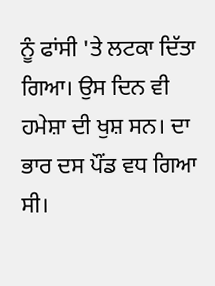ਨੂੰ ਫਾਂਸੀ 'ਤੇ ਲਟਕਾ ਦਿੱਤਾ ਗਿਆ। ਉਸ ਦਿਨ ਵੀ ਹਮੇਸ਼ਾ ਦੀ ਖੁਸ਼ ਸਨ। ਦਾ ਭਾਰ ਦਸ ਪੌਂਡ ਵਧ ਗਿਆ ਸੀ।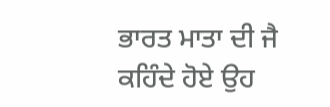ਭਾਰਤ ਮਾਤਾ ਦੀ ਜੈ ਕਹਿੰਦੇ ਹੋਏ ਉਹ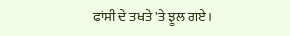ਫਾਂਸੀ ਦੇ ਤਖਤੇ 'ਤੇ ਝੂਲ ਗਏ।